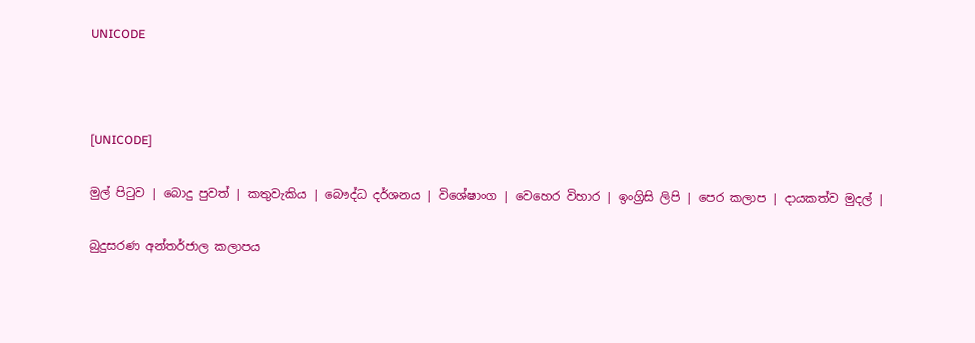UNICODE



[UNICODE]

මුල් පිටුව | බොදු පුවත් | කතුවැකිය | බෞද්ධ දර්ශනය | විශේෂාංග | වෙහෙර විහාර | ඉංග්‍රිසි ලිපි | පෙර කලාප | දායකත්ව මුදල් |

බුදුසරණ අන්තර්ජාල කලාපය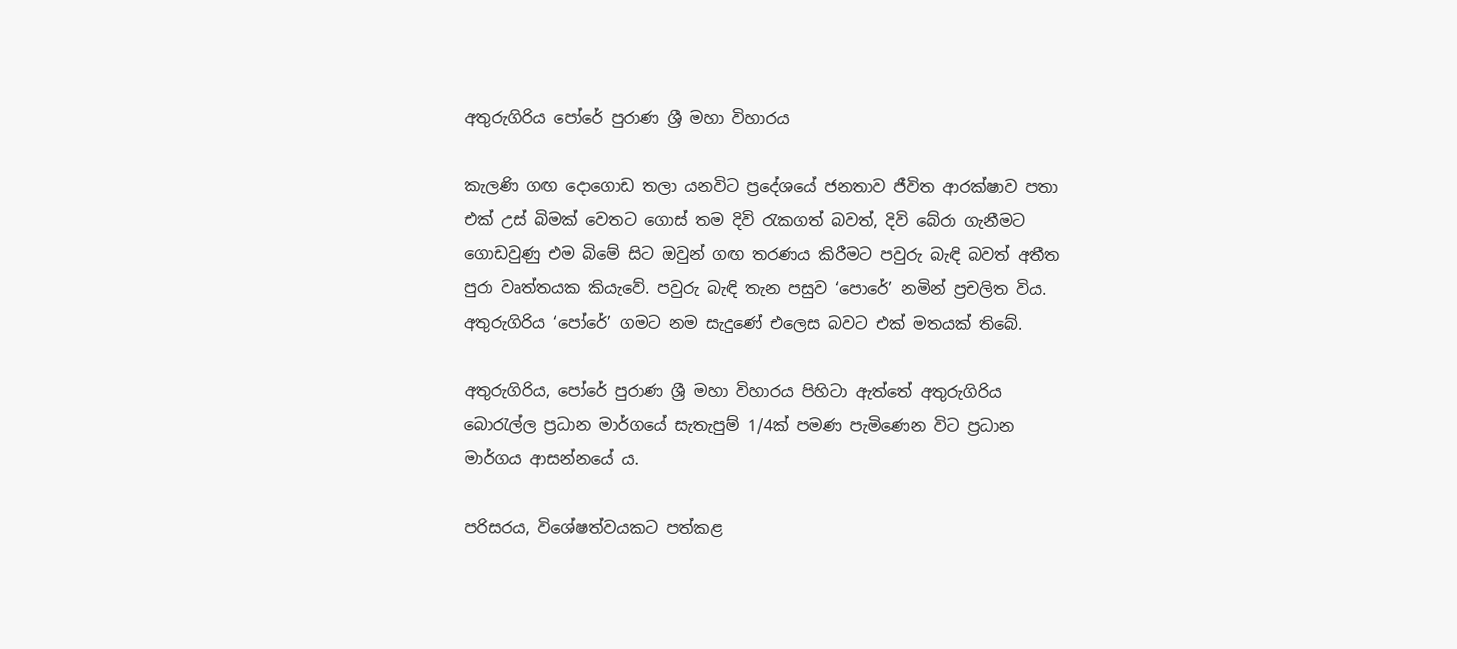අතුරුගිරිය පෝරේ පුරාණ ශ්‍රී මහා විහාරය

කැලණි ගඟ දොගොඩ තලා යනවිට ප්‍රදේශයේ ජනතාව ජීවිත ආරක්ෂාව පතා එක් උස් බිමක් වෙතට ගොස් තම දිවි රැකගත් බවත්, දිවි බේරා ගැනීමට ගොඩවුණු එම බිමේ සිට ඔවුන් ගඟ තරණය කිරීමට පවුරු බැඳි බවත් අතීත පුරා වෘත්තයක කියැවේ. පවුරු බැඳි තැන පසුව ‘පොරේ’ නමින් ප්‍රචලිත විය. අතුරුගිරිය ‘පෝරේ’ ගමට නම සැදුණේ එලෙස බවට එක් මතයක් තිබේ.

අතුරුගිරිය, පෝරේ පුරාණ ශ්‍රී මහා විහාරය පිහිටා ඇත්තේ අතුරුගිරිය බොරැල්ල ප්‍රධාන මාර්ගයේ සැතැපුම් 1/4ක් පමණ පැමිණෙන විට ප්‍රධාන මාර්ගය ආසන්නයේ ය.

පරිසරය, විශේෂත්වයකට පත්කළ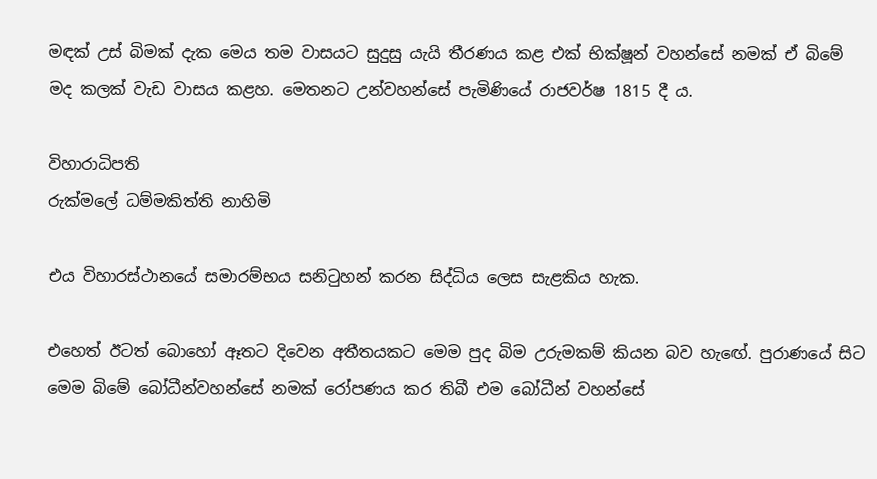මඳක් උස් බිමක් දැක මෙය තම වාසයට සුදුසු යැයි තීරණය කළ එක් භික්ෂූන් වහන්සේ නමක් ඒ බිමේ මද කලක් වැඩ වාසය කළහ. මෙතනට උන්වහන්සේ පැමිණියේ රාජවර්ෂ 1815 දී ය.

විහාරාධිපති
රුක්මලේ ධම්මකිත්ති නාහිමි

එය විහාරස්ථානයේ සමාරම්භය සනිටුහන් කරන සිද්ධිය ලෙස සැළකිය හැක.

එහෙත් ඊටත් බොහෝ ඈතට දිවෙන අතීතයකට මෙම පුද බිම උරුමකම් කියන බව හැඟේ. පුරාණයේ සිට මෙම බිමේ බෝධීන්වහන්සේ නමක් රෝපණය කර තිබී එම බෝධීන් වහන්සේ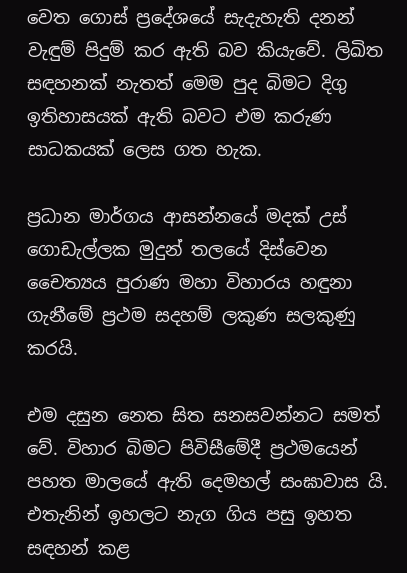වෙත ගොස් ප්‍රදේශයේ සැදැහැති දනන් වැඳුම් පිදුම් කර ඇති බව කියැවේ. ලිඛිත සඳහනක් නැතත් මෙම පුද බිමට දිගු ඉතිහාසයක් ඇති බවට එම කරුණ සාධකයක් ලෙස ගත හැක.

ප්‍රධාන මාර්ගය ආසන්නයේ මදක් උස් ගොඩැල්ලක මුදුන් තලයේ දිස්වෙන චෛත්‍යය පුරාණ මහා විහාරය හඳුනා ගැනීමේ ප්‍රථම සදහම් ලකුණ සලකුණු කරයි.

එම දසුන නෙත සිත සනසවන්නට සමත් වේ. විහාර බිමට පිවිසීමේදී ප්‍රථමයෙන් පහත මාලයේ ඇති දෙමහල් සංඝාවාස යි. එතැනින් ඉහලට නැග ගිය පසු ඉහත සඳහන් කළ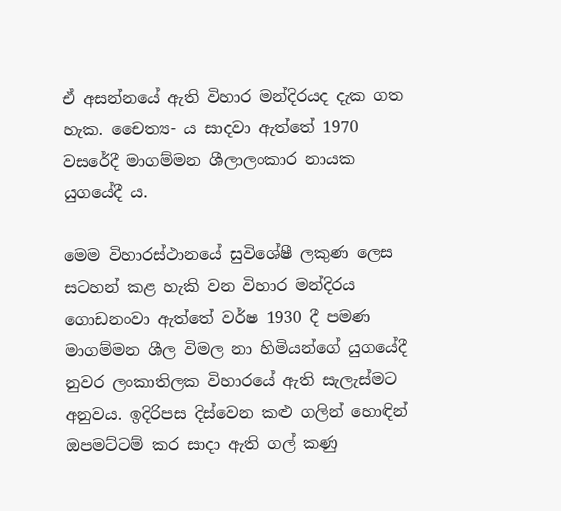ඒ අසන්නයේ ඇති විහාර මන්දිරයද දැක ගත හැක. චෛත්‍ය- ය සාදවා ඇත්තේ 1970 වසරේදී මාගම්මන ශීලාලංකාර නායක යුගයේදී ය.

මෙම විහාරස්ථානයේ සුවිශේෂී ලකුණ ලෙස සටහන් කළ හැකි වන විහාර මන්දිරය ගොඩනංවා ඇත්තේ වර්ෂ 1930 දී පමණ මාගම්මන ශීල විමල නා හිමියන්ගේ යුගයේදී නුවර ලංකාතිලක විහාරයේ ඇති සැලැස්මට අනුවය. ඉදිරිපස දිස්වෙන කළු ගලින් හොඳින් ඔපමට්ටම් කර සාදා ඇති ගල් කණු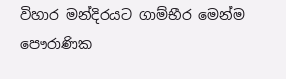විහාර මන්දිරයට ගාම්භීර මෙන්ම පෞරාණික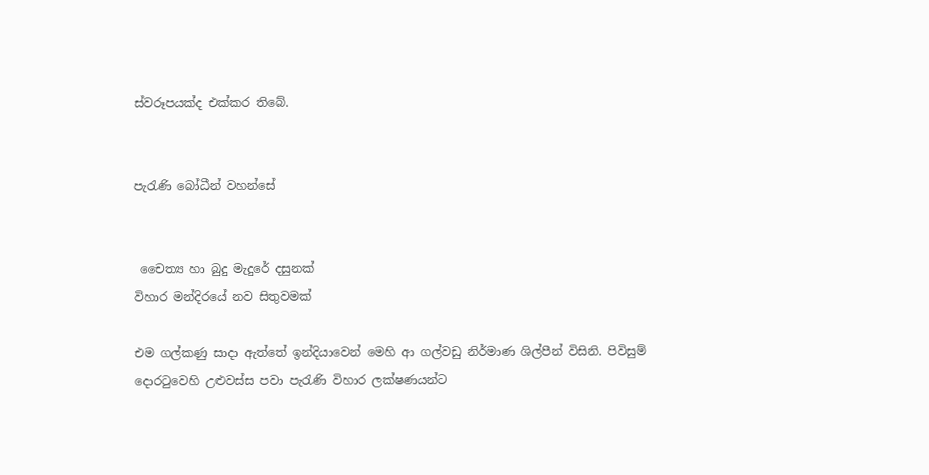ස්වරූපයක්ද එක්කර තිබේ.


පැරැණි බෝධීන් වහන්සේ


 චෛත්‍ය හා බුදු මැදුරේ දසුනක්
විහාර මන්දිරයේ නව සිතුවමක්

එම ගල්කණු සාදා ඇත්තේ ඉන්දියාවෙන් මෙහි ආ ගල්වඩු නිර්මාණ ශිල්පීන් විසිනි. පිවිසුම් දොරටුවෙහි උළුවස්ස පවා පැරැණි විහාර ලක්ෂණයන්ට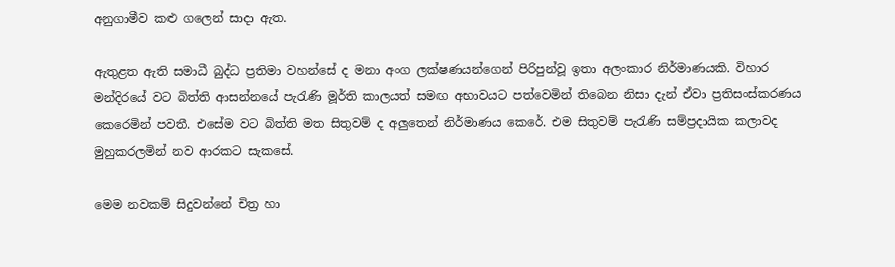අනුගාමීව කළු ගලෙන් සාදා ඇත.

ඇතුළත ඇති සමාධී බුද්ධ ප්‍රතිමා වහන්සේ ද මනා අංග ලක්ෂණයන්ගෙන් පිරිපුන්වූ ඉතා අලංකාර නිර්මාණයකි. විහාර මන්දිරයේ වට බිත්ති ආසන්නයේ පැරැණි මූර්ති කාලයත් සමඟ අභාවයට පත්වෙමින් තිබෙන නිසා දැන් ඒවා ප්‍රතිසංස්කරණය කෙරෙමින් පවතී. එසේම වට බිත්ති මත සිතුවම් ද අලුතෙන් නිර්මාණය කෙරේ. එම සිතුවම් පැරැණි සම්ප්‍රදායික කලාවද මුහුකරලමින් නව ආරකට සැකසේ.

මෙම නවකම් සිදුවන්නේ චිත්‍ර හා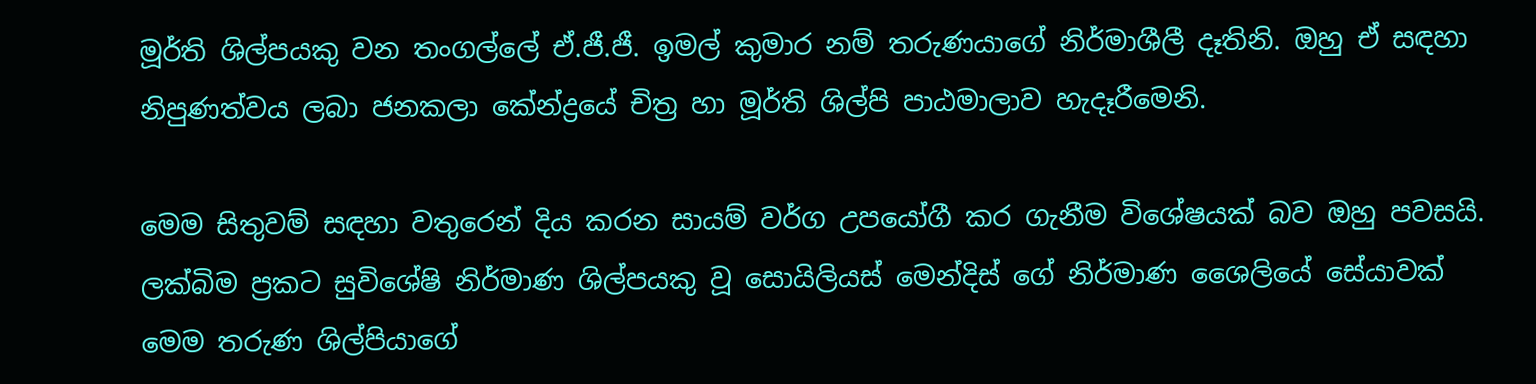මූර්ති ශිල්පයකු වන තංගල්ලේ ඒ.ජී.ජී. ඉමල් කුමාර නම් තරුණයාගේ නිර්මාශීලී දෑතිනි. ඔහු ඒ සඳහා නිපුණත්වය ලබා ජනකලා කේන්ද්‍රයේ චිත්‍ර හා මූර්ති ශිල්පි පාඨමාලාව හැදෑරීමෙනි.

මෙම සිතුවම් සඳහා වතුරෙන් දිය කරන සායම් වර්ග උපයෝගී කර ගැනීම විශේෂයක් බව ඔහු පවසයි. ලක්බිම ප්‍රකට සුවිශේෂි නිර්මාණ ශිල්පයකු වූ සොයිලියස් මෙන්දිස් ගේ නිර්මාණ ශෛලියේ සේයාවක් මෙම තරුණ ශිල්පියාගේ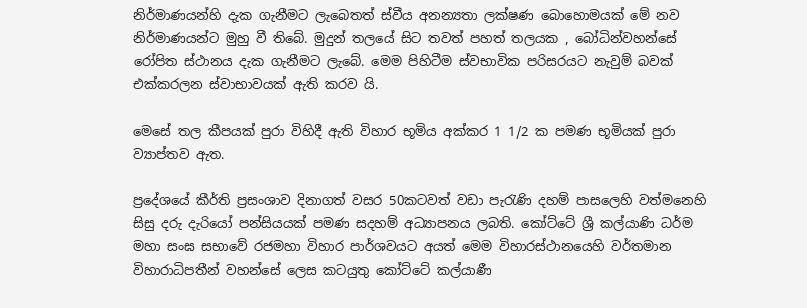නිර්මාණයන්හි දැක ගැනීමට ලැබෙතත් ස්වීය අනන්‍යතා ලක්ෂණ බොහොමයක් මේ නව නිර්මාණයන්ට මුහු වී තිබේ. මුදුන් තලයේ සිට තවත් පහත් තලයක , බෝධින්වහන්සේ රෝපිත ස්ථානය දැක ගැනීමට ලැබේ. මෙම පිහිටීම ස්වභාවික පරිසරයට නැවුම් බවක් එක්කරලන ස්වාභාවයක් ඇති කරව යි.

මෙසේ තල කීපයක් පුරා විහිදී ඇති විහාර භූමිය අක්කර 1 1/2 ක පමණ භූමියක් පුරා ව්‍යාප්තව ඇත.

ප්‍රදේශයේ කීර්ති ප්‍රසංශාව දිනාගත් වසර 50කටවත් වඩා පැරැණි දහම් පාසලෙහි වත්මනෙහි සිසු දරු දැරියෝ පන්සියයක් පමණ සදහම් අධ්‍යාපනය ලබති. කෝට්ටේ ශ්‍රී කල්යාණි ධර්ම මහා සංඝ සභාවේ රජමහා විහාර පාර්ශවයට අයත් මෙම විහාරස්ථානයෙහි වර්තමාන විහාරාධිපතීන් වහන්සේ ලෙස කටයුතු කෝට්ටේ කල්යාණී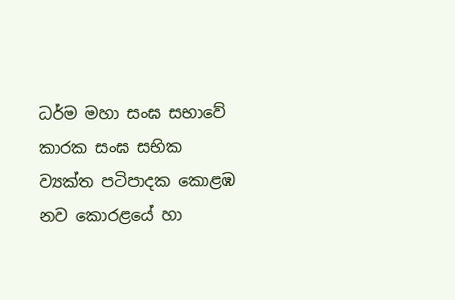ධර්ම මහා සංඝ සභාවේ කාරක සංඝ සභික ව්‍යක්ත පටිපාදක කොළඹ නව කොරළයේ හා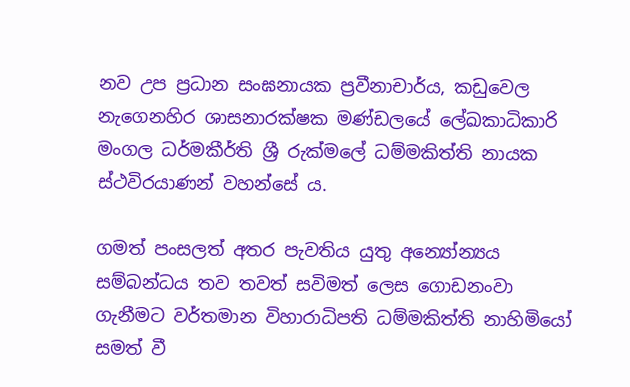නව උප ප්‍රධාන සංඝනායක ප්‍රවීනාචාර්ය, කඩුවෙල නැගෙනහිර ශාසනාරක්ෂක මණ්ඩලයේ ලේඛකාධිකාරි මංගල ධර්මකීර්ති ශ්‍රී රුක්මලේ ධම්මකිත්ති නායක ස්ථවිරයාණන් වහන්සේ ය.

ගමත් පංසලත් අතර පැවතිය යුතු අන්‍යෝන්‍යය සම්බන්ධය තව තවත් සවිමත් ලෙස ගොඩනංවා ගැනීමට වර්තමාන විහාරාධිපති ධම්මකිත්ති නාහිමියෝ සමත් වී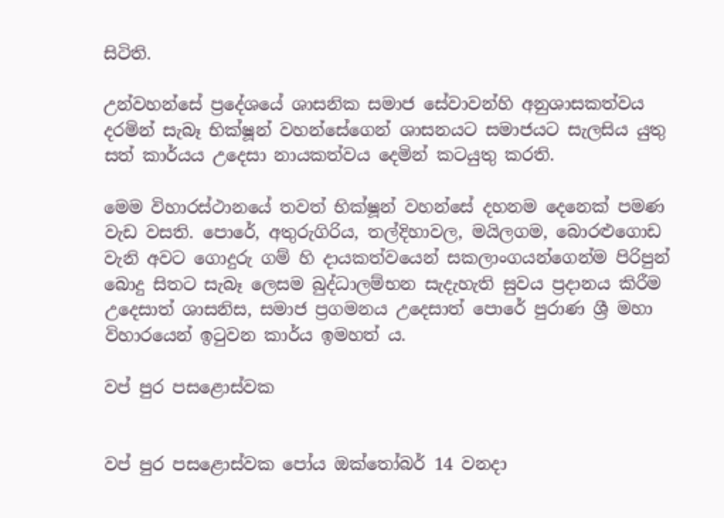සිටිති.

උන්වහන්සේ ප්‍රදේශයේ ශාසනික සමාජ සේවාවන්හි අනුශාසකත්වය දරමින් සැබෑ භික්ෂූන් වහන්සේගෙන් ශාසනයට සමාජයට සැලසිය යුතු සත් කාර්යය උදෙසා නායකත්වය දෙමින් කටයුතු කරති.

මෙම විහාරස්ථානයේ තවත් භික්ෂූන් වහන්සේ දහනම දෙනෙක් පමණ වැඩ වසති. පොරේ, අතුරුගිරිය, තල්දිහාවල, මයිලගම, බොරළුගොඩ වැනි අවට ගොදුරු ගම් හි දායකත්වයෙන් සකලාංගයන්ගෙන්ම පිරිපුන් බොදු සිතට සැබෑ ලෙසම බුද්ධාලම්භන සැදැහැති සුවය ප්‍රදානය කිරීම උදෙසාත් ශාසනිස, සමාජ ප්‍රගමනය උදෙසාත් පොරේ පුරාණ ශ්‍රී මහා විහාරයෙන් ඉටුවන කාර්ය ඉමහත් ය.

වප් පුර පසළොස්වක


වප් පුර පසළොස්වක පෝය ඔක්තෝබර් 14 වනදා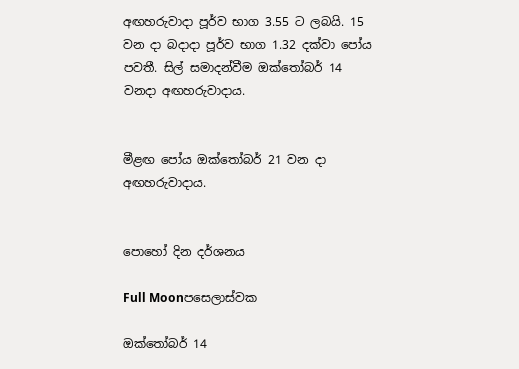අඟහරුවාදා පූර්ව භාග 3.55 ට ලබයි. 15 වන දා බදාදා පූර්ව භාග 1.32 දක්වා පෝය පවතී. සිල් සමාදන්වීම ඔක්තෝබර් 14 වනදා අඟහරුවාදාය.


මීළඟ පෝය ඔක්තෝබර් 21 වන දා අඟහරුවාදාය.


පොහෝ දින දර්ශනය

Full Moonපසෙලාස්වක

ඔක්තෝබර් 14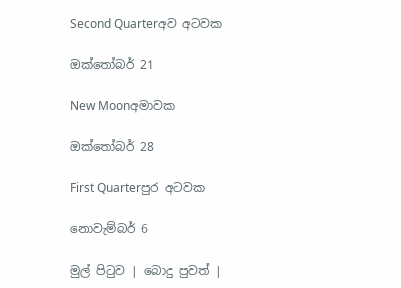Second Quarterඅව අටවක

ඔක්තෝබර් 21

New Moonඅමාවක

ඔක්තෝබර් 28

First Quarterපුර අටවක

නොවැම්බර් 6

මුල් පිටුව | බොදු පුවත් |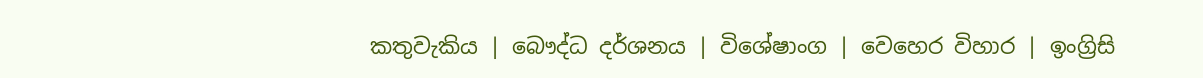කතුවැකිය | බෞද්ධ දර්ශනය | විශේෂාංග | වෙහෙර විහාර | ඉංග්‍රිසි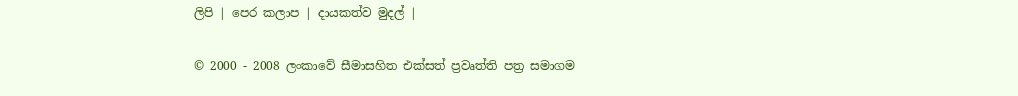ලිපි | පෙර කලාප | දායකත්ව මුදල් |

© 2000 - 2008 ලංකාවේ සීමාසහිත එක්සත් ප්‍රවෘත්ති පත්‍ර සමාගම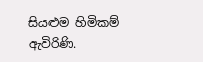සියළුම හිමිකම් ඇවිරිණි.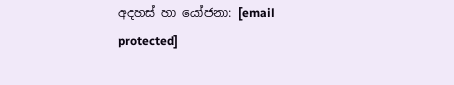අදහස් හා යෝජනා: [email protected]